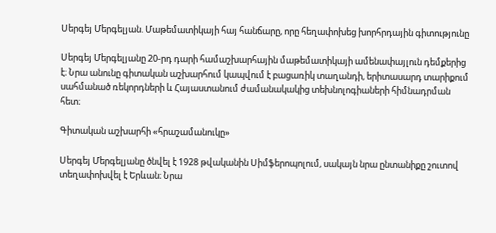Սերգեյ Մերգելյան. Մաթեմատիկայի հայ հանճարը, որը հեղափոխեց խորհրդային գիտությունը

Սերգեյ Մերգելյանը 20-րդ դարի համաշխարհային մաթեմատիկայի ամենափայլուն դեմքերից է։ Նրա անունը գիտական աշխարհում կապվում է բացառիկ տաղանդի, երիտասարդ տարիքում սահմանած ռեկորդների և Հայաստանում ժամանակակից տեխնոլոգիաների հիմնադրման հետ։

Գիտական աշխարհի «հրաշամանուկը»

Սերգեյ Մերգելյանը ծնվել է 1928 թվականին Սիմֆերոպոլում, սակայն նրա ընտանիքը շուտով տեղափոխվել է Երևան։ Նրա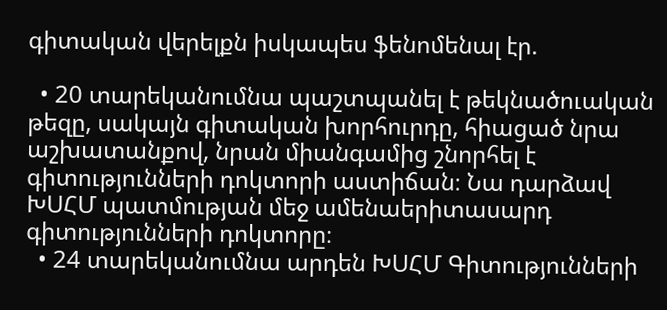գիտական վերելքն իսկապես ֆենոմենալ էր.

  • 20 տարեկանումնա պաշտպանել է թեկնածուական թեզը, սակայն գիտական խորհուրդը, հիացած նրա աշխատանքով, նրան միանգամից շնորհել է գիտությունների դոկտորի աստիճան։ Նա դարձավ ԽՍՀՄ պատմության մեջ ամենաերիտասարդ գիտությունների դոկտորը։
  • 24 տարեկանումնա արդեն ԽՍՀՄ Գիտությունների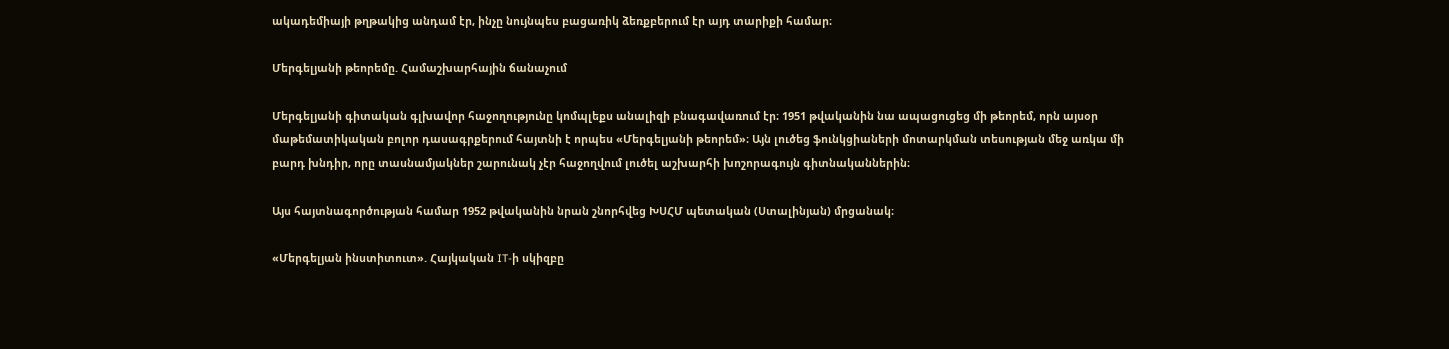ակադեմիայի թղթակից անդամ էր, ինչը նույնպես բացառիկ ձեռքբերում էր այդ տարիքի համար։

Մերգելյանի թեորեմը. Համաշխարհային ճանաչում

Մերգելյանի գիտական գլխավոր հաջողությունը կոմպլեքս անալիզի բնագավառում էր։ 1951 թվականին նա ապացուցեց մի թեորեմ, որն այսօր մաթեմատիկական բոլոր դասագրքերում հայտնի է որպես «Մերգելյանի թեորեմ»։ Այն լուծեց ֆունկցիաների մոտարկման տեսության մեջ առկա մի բարդ խնդիր, որը տասնամյակներ շարունակ չէր հաջողվում լուծել աշխարհի խոշորագույն գիտնականներին։

Այս հայտնագործության համար 1952 թվականին նրան շնորհվեց ԽՍՀՄ պետական (Ստալինյան) մրցանակ։

«Մերգելյան ինստիտուտ». Հայկական IT-ի սկիզբը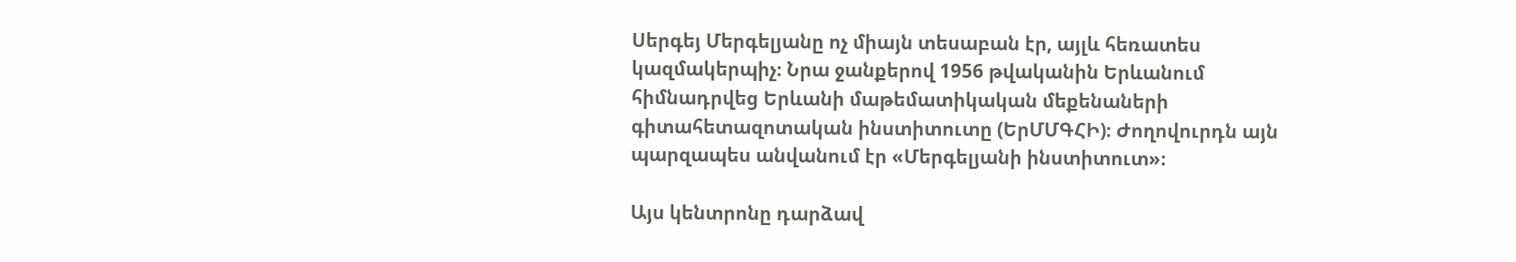Սերգեյ Մերգելյանը ոչ միայն տեսաբան էր, այլև հեռատես կազմակերպիչ։ Նրա ջանքերով 1956 թվականին Երևանում հիմնադրվեց Երևանի մաթեմատիկական մեքենաների գիտահետազոտական ինստիտուտը (ԵրՄՄԳՀԻ)։ Ժողովուրդն այն պարզապես անվանում էր «Մերգելյանի ինստիտուտ»։

Այս կենտրոնը դարձավ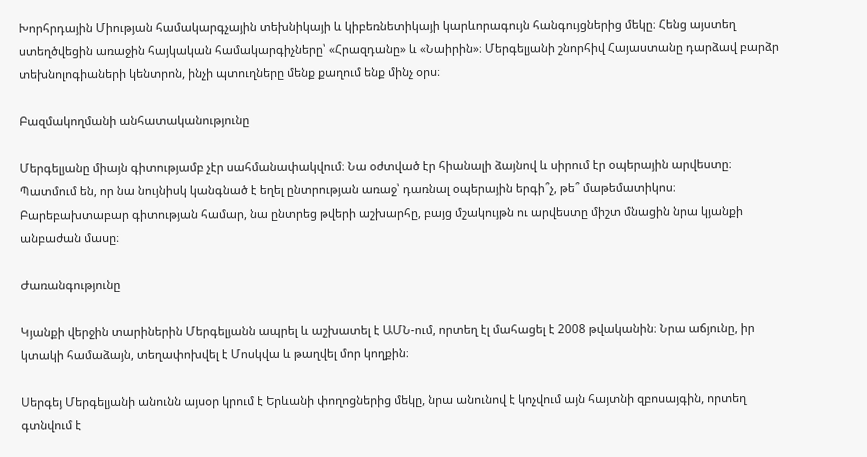Խորհրդային Միության համակարգչային տեխնիկայի և կիբեռնետիկայի կարևորագույն հանգույցներից մեկը։ Հենց այստեղ ստեղծվեցին առաջին հայկական համակարգիչները՝ «Հրազդանը» և «Նաիրին»։ Մերգելյանի շնորհիվ Հայաստանը դարձավ բարձր տեխնոլոգիաների կենտրոն, ինչի պտուղները մենք քաղում ենք մինչ օրս։

Բազմակողմանի անհատականությունը

Մերգելյանը միայն գիտությամբ չէր սահմանափակվում։ Նա օժտված էր հիանալի ձայնով և սիրում էր օպերային արվեստը։ Պատմում են, որ նա նույնիսկ կանգնած է եղել ընտրության առաջ՝ դառնալ օպերային երգի՞չ, թե՞ մաթեմատիկոս։ Բարեբախտաբար գիտության համար, նա ընտրեց թվերի աշխարհը, բայց մշակույթն ու արվեստը միշտ մնացին նրա կյանքի անբաժան մասը։

Ժառանգությունը

Կյանքի վերջին տարիներին Մերգելյանն ապրել և աշխատել է ԱՄՆ-ում, որտեղ էլ մահացել է 2008 թվականին։ Նրա աճյունը, իր կտակի համաձայն, տեղափոխվել է Մոսկվա և թաղվել մոր կողքին։

Սերգեյ Մերգելյանի անունն այսօր կրում է Երևանի փողոցներից մեկը, նրա անունով է կոչվում այն հայտնի զբոսայգին, որտեղ գտնվում է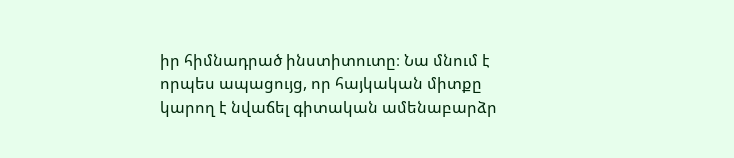իր հիմնադրած ինստիտուտը։ Նա մնում է որպես ապացույց, որ հայկական միտքը կարող է նվաճել գիտական ամենաբարձր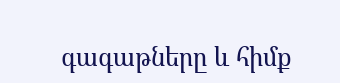գագաթները և հիմք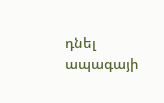դնել ապագայի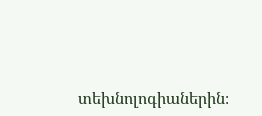տեխնոլոգիաներին։